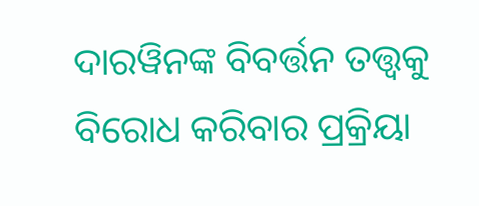ଦାରୱିନଙ୍କ ବିବର୍ତ୍ତନ ତତ୍ତ୍ୱକୁ ବିରୋଧ କରିବାର ପ୍ରକ୍ରିୟା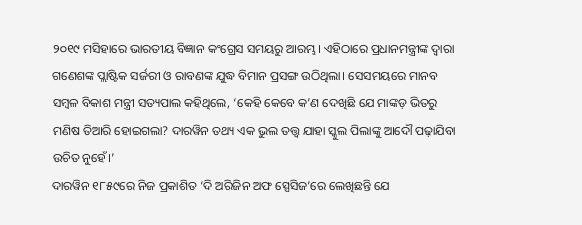୨୦୧୯ ମସିହାରେ ଭାରତୀୟ ବିଜ୍ଞାନ କଂଗ୍ରେସ ସମୟରୁ ଆରମ୍ଭ। ଏହିଠାରେ ପ୍ରଧାନମନ୍ତ୍ରୀଙ୍କ ଦ୍ଵାରା ଗଣେଶଙ୍କ ପ୍ଲାଷ୍ଟିକ ସର୍ଜରୀ ଓ ରାବଣଙ୍କ ଯୁଦ୍ଧ ବିମାନ ପ୍ରସଙ୍ଗ ଉଠିଥିଲା। ସେସମୟରେ ମାନବ ସମ୍ବଳ ବିକାଶ ମନ୍ତ୍ରୀ ସତ୍ୟପାଲ କହିଥିଲେ, ‘କେହି କେବେ କ’ଣ ଦେଖିଛି ଯେ ମାଙ୍କଡ଼ ଭିତରୁ ମଣିଷ ତିଆରି ହୋଇଗଲା? ଦାରୱିନ ତଥ୍ୟ ଏକ ଭୁଲ ତତ୍ତ୍ୱ ଯାହା ସ୍କୁଲ ପିଲାଙ୍କୁ ଆଦୌ ପଢ଼ାଯିବା ଉଚିତ ନୁହେଁ।’
ଦାରୱିନ ୧୮୫୯ରେ ନିଜ ପ୍ରକାଶିତ ‘ଦି ଅରିଜିନ ଅଫ ସ୍ପେସିଜ’ରେ ଲେଖିଛନ୍ତି ଯେ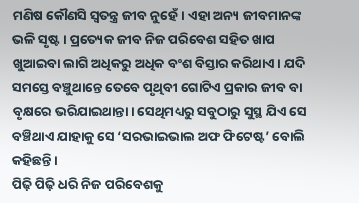ମଣିଷ କୌଣସି ସ୍ଵତନ୍ତ୍ର ଜୀବ ନୁହେଁ। ଏହା ଅନ୍ୟ ଜୀବମାନଙ୍କ ଭଳି ସୃଷ୍ଟ। ପ୍ରତ୍ୟେକ ଜୀବ ନିଜ ପରିବେଶ ସହିତ ଖାପ ଖୁଆଇବା ଲାଗି ଅଧିକରୁ ଅଧିକ ବଂଶ ବିସ୍ତାର କରିଥାଏ। ଯଦି ସମସ୍ତେ ବଞ୍ଚୁଥାନ୍ତେ ତେବେ ପୃଥିବୀ ଗୋଟିଏ ପ୍ରକାର ଜୀବ ବା ବୃକ୍ଷରେ ଭରିଯାଇଥାନ୍ତା। ସେଥିମଧ୍ୟରୁ ସବୁଠାରୁ ସୁସ୍ଥ ଯିଏ ସେ ବଞ୍ଚିଥାଏ ଯାହାକୁ ସେ ‘ସରଭାଇଭାଲ ଅଫ ଫିଟେଷ୍ଟ’ ବୋଲି କହିଛନ୍ତି।
ପିଢ଼ି ପିଢ଼ି ଧରି ନିଜ ପରିବେଶକୁ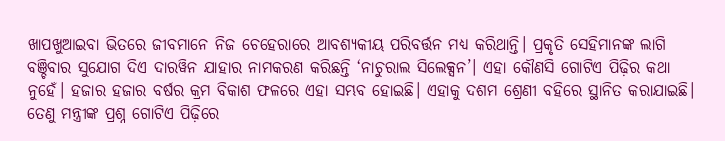ଖାପଖୁଆଇବା ଭିତରେ ଜୀବମାନେ ନିଜ ଚେହେରାରେ ଆବଶ୍ୟକୀୟ ପରିବର୍ତ୍ତନ ମଧ୍ୟ କରିଥାନ୍ତି। ପ୍ରକୃତି ସେହିମାନଙ୍କ ଲାଗି ବଞ୍ଚିବାର ସୁଯୋଗ ଦିଏ ଦାରୱିନ ଯାହାର ନାମକରଣ କରିଛନ୍ତି ‘ନାଚୁରାଲ ସିଲେକ୍ସନ’। ଏହା କୌଣସି ଗୋଟିଏ ପିଢ଼ିର କଥା ନୁହେଁ। ହଜାର ହଜାର ବର୍ଷର କ୍ରମ ବିକାଶ ଫଳରେ ଏହା ସମ୍ଭବ ହୋଇଛି। ଏହାକୁ ଦଶମ ଶ୍ରେଣୀ ବହିରେ ସ୍ଥାନିତ କରାଯାଇଛି। ତେଣୁ ମନ୍ତ୍ରୀଙ୍କ ପ୍ରଶ୍ନ ଗୋଟିଏ ପିଢ଼ିରେ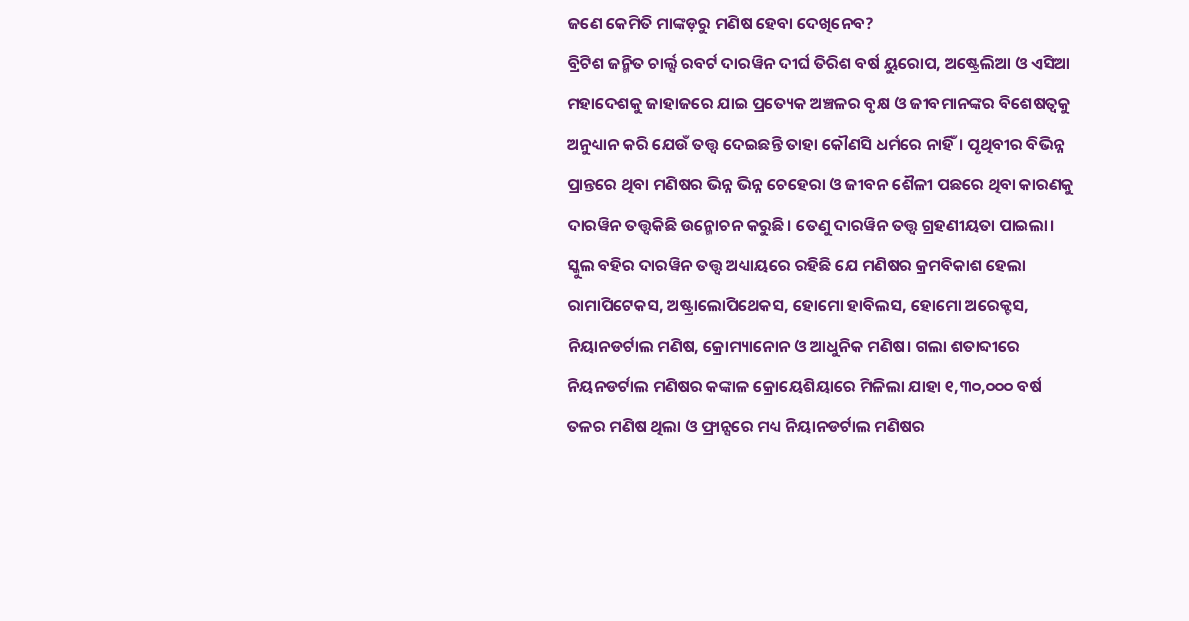ଜଣେ କେମିତି ମାଙ୍କଡ଼ରୁ ମଣିଷ ହେବା ଦେଖିନେବ?
ବ୍ରିଟିଶ ଜନ୍ମିତ ଚାର୍ଲ୍ସ ରବର୍ଟ ଦାରୱିନ ଦୀର୍ଘ ତିରିଶ ବର୍ଷ ୟୁରୋପ, ଅଷ୍ଟ୍ରେଲିଆ ଓ ଏସିଆ ମହାଦେଶକୁ ଜାହାଜରେ ଯାଇ ପ୍ରତ୍ୟେକ ଅଞ୍ଚଳର ବୃକ୍ଷ ଓ ଜୀବମାନଙ୍କର ବିଶେଷତ୍ଵକୁ ଅନୁଧ୍ୟାନ କରି ଯେଉଁ ତତ୍ତ୍ୱ ଦେଇଛନ୍ତି ତାହା କୌଣସି ଧର୍ମରେ ନାହିଁ। ପୃଥିବୀର ବିଭିନ୍ନ ପ୍ରାନ୍ତରେ ଥିବା ମଣିଷର ଭିନ୍ନ ଭିନ୍ନ ଚେହେରା ଓ ଜୀବନ ଶୈଳୀ ପଛରେ ଥିବା କାରଣକୁ ଦାରୱିନ ତତ୍ତ୍ୱକିଛି ଉନ୍ମୋଚନ କରୁଛି। ତେଣୁ ଦାରୱିନ ତତ୍ତ୍ୱ ଗ୍ରହଣୀୟତା ପାଇଲା।
ସ୍କୁଲ ବହିର ଦାରୱିନ ତତ୍ତ୍ୱ ଅଧ୍ୟାୟରେ ରହିଛି ଯେ ମଣିଷର କ୍ରମବିକାଶ ହେଲା ରାମାପିଟେକସ, ଅଷ୍ଟ୍ରାଲୋପିଥେକସ, ହୋମୋ ହାବିଲସ, ହୋମୋ ଅରେକ୍ଟସ, ନିୟାନଡର୍ଟାଲ ମଣିଷ, କ୍ରୋମ୍ୟାନୋନ ଓ ଆଧୁନିକ ମଣିଷ। ଗଲା ଶତାବ୍ଦୀରେ ନିୟନଡର୍ଟାଲ ମଣିଷର କଙ୍କାଳ କ୍ରୋୟେଶିୟାରେ ମିଳିଲା ଯାହା ୧,୩୦,୦୦୦ ବର୍ଷ ତଳର ମଣିଷ ଥିଲା ଓ ଫ୍ରାନ୍ସରେ ମଧ୍ୟ ନିୟାନଡର୍ଟାଲ ମଣିଷର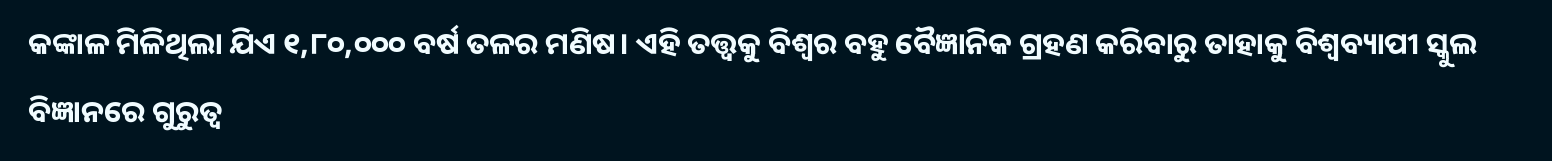କଙ୍କାଳ ମିଳିଥିଲା ଯିଏ ୧,୮୦,୦୦୦ ବର୍ଷ ତଳର ମଣିଷ। ଏହି ତତ୍ତ୍ୱକୁ ବିଶ୍ୱର ବହୁ ବୈଜ୍ଞାନିକ ଗ୍ରହଣ କରିବାରୁ ତାହାକୁ ବିଶ୍ଵବ୍ୟାପୀ ସ୍କୁଲ ବିଜ୍ଞାନରେ ଗୁରୁତ୍ଵ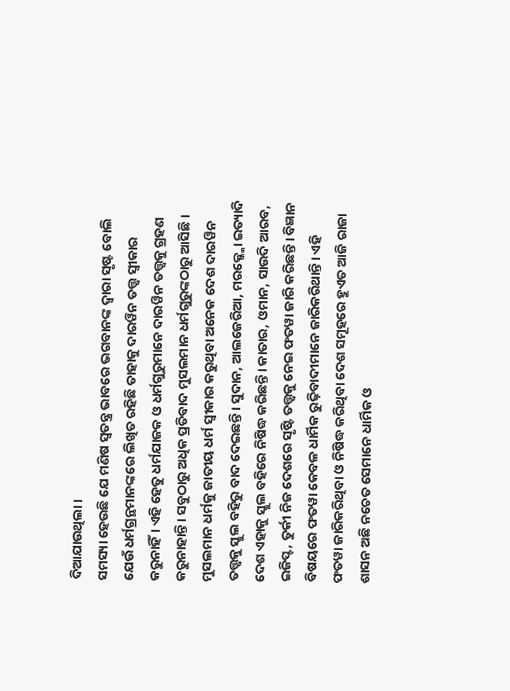ଦିଆଯାଉଥିଲା।
ସମସ୍ୟା ହେଉଛି ଯେ ମଣିଷ ସ୍ଵତନ୍ତ୍ର ଭାବରେ ଭଗବାନଙ୍କ ଦ୍ଵାରା ସୃଷ୍ଟ ବୋଲି ଯେଉଁ ଧର୍ମଗ୍ରନ୍ଥମାନଙ୍କରେ ଲିଖିତ ରହିଛି ତାହାକୁ ଦାରୱିନ ତତ୍ତ୍ୱ ସ୍ଵୀକାର କରୁନାହିଁ। ଏହି ହେତୁ ଧର୍ମଯାଜକ ଓ ଧର୍ମଗୁରୁମାନେ ଦାରୱିନ ତତ୍ତ୍ୱକୁ ଗ୍ରହଣ କରୁନାହାନ୍ତି। ସବୁଠାରୁ ଅଧିକ ପ୍ରତିବାଦ ମୁସଲମାନ ଧର୍ମଗୁରୁଙ୍କଠାରୁ ଆସିଛି। ମୁସଲମାନ ଧର୍ମକୁ ଜାତୀୟ ଧର୍ମ ସ୍ଵୀକାର କରୁଥିବା ଅନେକ ଦେଶ ଦାରୱିନ ତତ୍ତ୍ୱକୁ ସ୍କୁଲ ବହିରୁ ବାଦ ଦେଇଛନ୍ତି। ସୁଦାନ, ଆଲଜେରିଆ, ମରକ୍କ୍କୋ ଇତ୍ୟାଦି ଦେଶ ଏହାକୁ ସ୍କୁଲ ବହିରେ ନିଷିଦ୍ଧ କରିଛନ୍ତି। କାତାର, ଓମାନ, ସାଉଦି ଆରବ, ଇଜିପ୍ଟ, ତୁର୍କୀ ନିଜ ଦେଶରେ ସୃଷ୍ଟି ତତ୍ତ୍ୱକୁ ନେଇ ଫତୱା ଜାରି କରିଛନ୍ତି। ବିଜ୍ଞାନ ବିଷୟରେ ଫତୱା କେବଳ ଧାର୍ମିକ ରୁଢ଼ିବାଦୀମାନେ ଜାରିକରିଥାନ୍ତି। ଏହି ଫତୱା ଜାରିକରିଥିବା ଓ ନିଷିଦ୍ଧ କରିଥିବା ଦେଶ ସମୂହରେ ହୁଏତ ଆଜି ରାଜା ଶାସନ ଅଛି ନଚେତ ସେମାନେ ଧାର୍ମିକ ଓ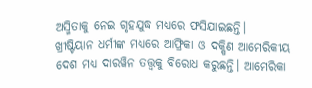ଅସ୍ମିତାକୁ ନେଇ ଗୃହଯୁଦ୍ଧ ମଧ୍ୟରେ ଫସିଯାଇଛନ୍ତି।
ଖ୍ରୀଷ୍ଟିୟାନ ଧର୍ମୀଙ୍କ ମଧ୍ୟରେ ଆଫ୍ରିକା ଓ ଦକ୍ଷିଣ ଆମେରିକୀୟ ଦେଶ ମଧ୍ୟ ଦାରୱିନ ତତ୍ତ୍ୱକୁ ବିରୋଧ କରୁଛନ୍ତି। ଆମେରିକା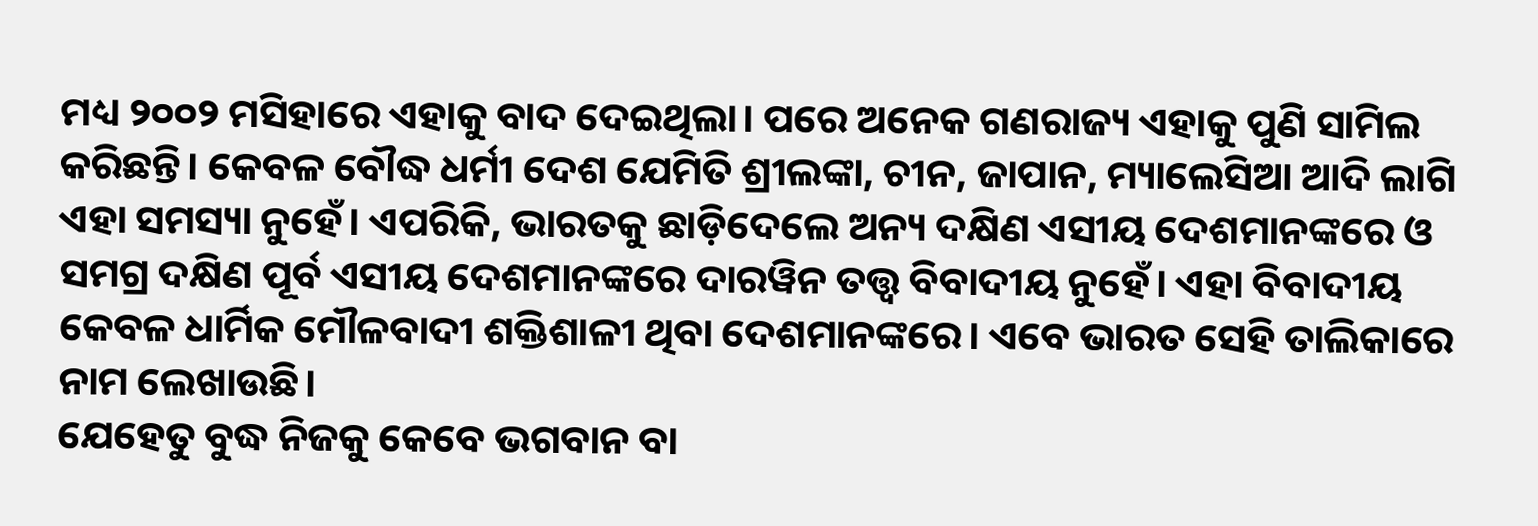ମଧ୍ୟ ୨୦୦୨ ମସିହାରେ ଏହାକୁ ବାଦ ଦେଇଥିଲା। ପରେ ଅନେକ ଗଣରାଜ୍ୟ ଏହାକୁ ପୁଣି ସାମିଲ କରିଛନ୍ତି। କେବଳ ବୌଦ୍ଧ ଧର୍ମୀ ଦେଶ ଯେମିତି ଶ୍ରୀଲଙ୍କା, ଚୀନ, ଜାପାନ, ମ୍ୟାଲେସିଆ ଆଦି ଲାଗି ଏହା ସମସ୍ୟା ନୁହେଁ। ଏପରିକି, ଭାରତକୁ ଛାଡ଼ିଦେଲେ ଅନ୍ୟ ଦକ୍ଷିଣ ଏସୀୟ ଦେଶମାନଙ୍କରେ ଓ ସମଗ୍ର ଦକ୍ଷିଣ ପୂର୍ବ ଏସୀୟ ଦେଶମାନଙ୍କରେ ଦାରୱିନ ତତ୍ତ୍ୱ ବିବାଦୀୟ ନୁହେଁ। ଏହା ବିବାଦୀୟ କେବଳ ଧାର୍ମିକ ମୌଳବାଦୀ ଶକ୍ତିଶାଳୀ ଥିବା ଦେଶମାନଙ୍କରେ। ଏବେ ଭାରତ ସେହି ତାଲିକାରେ ନାମ ଲେଖାଉଛି।
ଯେହେତୁ ବୁଦ୍ଧ ନିଜକୁ କେବେ ଭଗବାନ ବା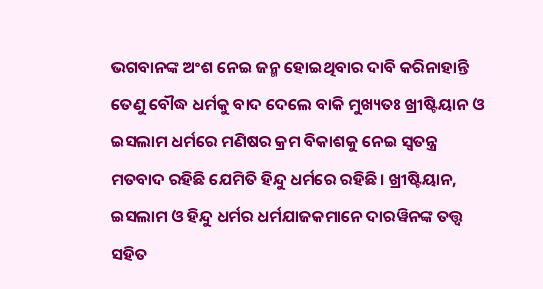ଭଗବାନଙ୍କ ଅଂଶ ନେଇ ଜନ୍ମ ହୋଇଥିବାର ଦାବି କରିନାହାନ୍ତି ତେଣୁ ବୌଦ୍ଧ ଧର୍ମକୁ ବାଦ ଦେଲେ ବାକି ମୁଖ୍ୟତଃ ଖ୍ରୀଷ୍ଟିୟାନ ଓ ଇସଲାମ ଧର୍ମରେ ମଣିଷର କ୍ରମ ବିକାଶକୁ ନେଇ ସ୍ଵତନ୍ତ୍ର ମତବାଦ ରହିଛି ଯେମିତି ହିନ୍ଦୁ ଧର୍ମରେ ରହିଛି। ଖ୍ରୀଷ୍ଟିୟାନ, ଇସଲାମ ଓ ହିନ୍ଦୁ ଧର୍ମର ଧର୍ମଯାଜକମାନେ ଦାରୱିନଙ୍କ ତତ୍ତ୍ୱ ସହିତ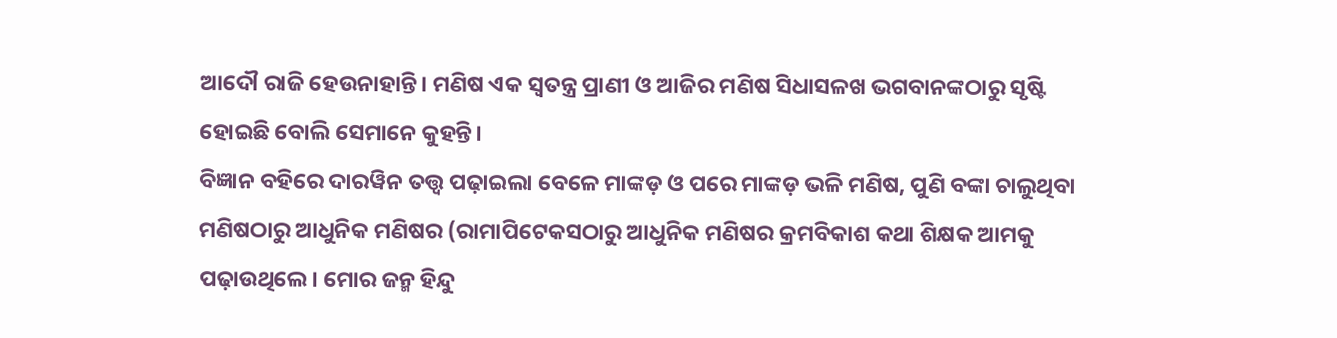ଆଦୌ ରାଜି ହେଉନାହାନ୍ତି। ମଣିଷ ଏକ ସ୍ୱତନ୍ତ୍ର ପ୍ରାଣୀ ଓ ଆଜିର ମଣିଷ ସିଧାସଳଖ ଭଗବାନଙ୍କଠାରୁ ସୃଷ୍ଟି ହୋଇଛି ବୋଲି ସେମାନେ କୁହନ୍ତି।
ବିଜ୍ଞାନ ବହିରେ ଦାରୱିନ ତତ୍ତ୍ୱ ପଢ଼ାଇଲା ବେଳେ ମାଙ୍କଡ଼ ଓ ପରେ ମାଙ୍କଡ଼ ଭଳି ମଣିଷ, ପୁଣି ବଙ୍କା ଚାଲୁଥିବା ମଣିଷଠାରୁ ଆଧୁନିକ ମଣିଷର (ରାମାପିଟେକସଠାରୁ ଆଧୁନିକ ମଣିଷର କ୍ରମବିକାଶ କଥା ଶିକ୍ଷକ ଆମକୁ ପଢ଼ାଉଥିଲେ। ମୋର ଜନ୍ମ ହିନ୍ଦୁ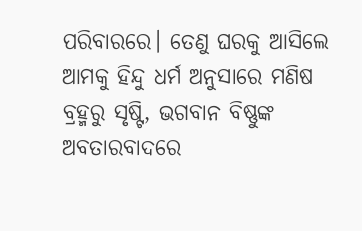ପରିବାରରେ। ତେଣୁ ଘରକୁ ଆସିଲେ ଆମକୁ ହିନ୍ଦୁ ଧର୍ମ ଅନୁସାରେ ମଣିଷ ବ୍ରହ୍ମରୁ ସୃଷ୍ଟି, ଭଗବାନ ବିଷ୍ଣୁଙ୍କ ଅବତାରବାଦରେ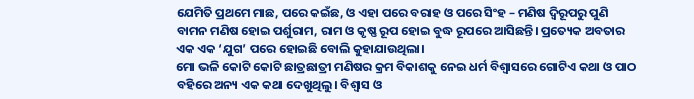ଯେମିତି ପ୍ରଥମେ ମାଛ, ପରେ କଇଁଛ, ଓ ଏହା ପରେ ବରାହ ଓ ପରେ ସିଂହ – ମଣିଷ ଦ୍ଵିରୂପରୁ ପୁଣି ବାମନ ମଣିଷ ହୋଇ ପର୍ଶୁରାମ, ରାମ ଓ କୃଷ୍ଣ ରୂପ ହୋଇ ବୁଦ୍ଧ ରୂପରେ ଆସିଛନ୍ତି। ପ୍ରତ୍ୟେକ ଅବତାର ଏକ ଏକ ‘ଯୁଗ’ ପରେ ହୋଇଛି ବୋଲି କୁହାଯାଉଥିଲା।
ମୋ ଭଳି କୋଟି କୋଟି ଛାତ୍ରଛାତ୍ରୀ ମଣିଷର କ୍ରମ ବିକାଶକୁ ନେଇ ଧର୍ମ ବିଶ୍ଵାସରେ ଗୋଟିଏ କଥା ଓ ପାଠ ବହିରେ ଅନ୍ୟ ଏକ କଥା ଦେଖୁଥିଲୁ। ବିଶ୍ଵାସ ଓ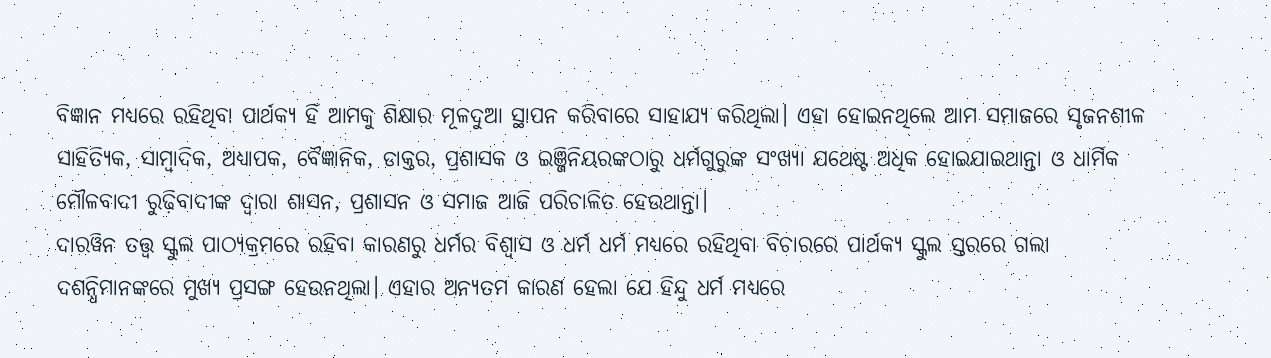ବିଜ୍ଞାନ ମଧ୍ୟରେ ରହିଥିବା ପାର୍ଥକ୍ୟ ହିଁ ଆମକୁ ଶିକ୍ଷାର ମୂଳଦୁଆ ସ୍ଥାପନ କରିବାରେ ସାହାଯ୍ୟ କରିଥିଲା। ଏହା ହୋଇନଥିଲେ ଆମ ସମାଜରେ ସୃଜନଶୀଳ ସାହିତ୍ୟିକ, ସାମ୍ବାଦିକ, ଅଧ୍ୟାପକ, ବୈଜ୍ଞାନିକ, ଡାକ୍ତର, ପ୍ରଶାସକ ଓ ଇଞ୍ଜିନିୟରଙ୍କଠାରୁ ଧର୍ମଗୁରୁଙ୍କ ସଂଖ୍ୟା ଯଥେଷ୍ଟ ଅଧିକ ହୋଇଯାଇଥାନ୍ତା ଓ ଧାର୍ମିକ ମୌଳବାଦୀ ରୁଢ଼ିବାଦୀଙ୍କ ଦ୍ଵାରା ଶାସନ, ପ୍ରଶାସନ ଓ ସମାଜ ଆଜି ପରିଚାଳିତ ହେଉଥାନ୍ତା।
ଦାରୱିନ ତତ୍ତ୍ୱ ସ୍କୁଲ ପାଠ୍ୟକ୍ରମରେ ରହିବା କାରଣରୁ ଧର୍ମର ବିଶ୍ଵାସ ଓ ଧର୍ମ ଧର୍ମ ମଧ୍ୟରେ ରହିଥିବା ବିଚାରରେ ପାର୍ଥକ୍ୟ ସ୍କୁଲ ସ୍ତରରେ ଗଲା ଦଶନ୍ଧିମାନଙ୍କରେ ମୁଖ୍ୟ ପ୍ରସଙ୍ଗ ହେଉନଥିଲା। ଏହାର ଅନ୍ୟତମ କାରଣ ହେଲା ଯେ ହିନ୍ଦୁ ଧର୍ମ ମଧ୍ୟରେ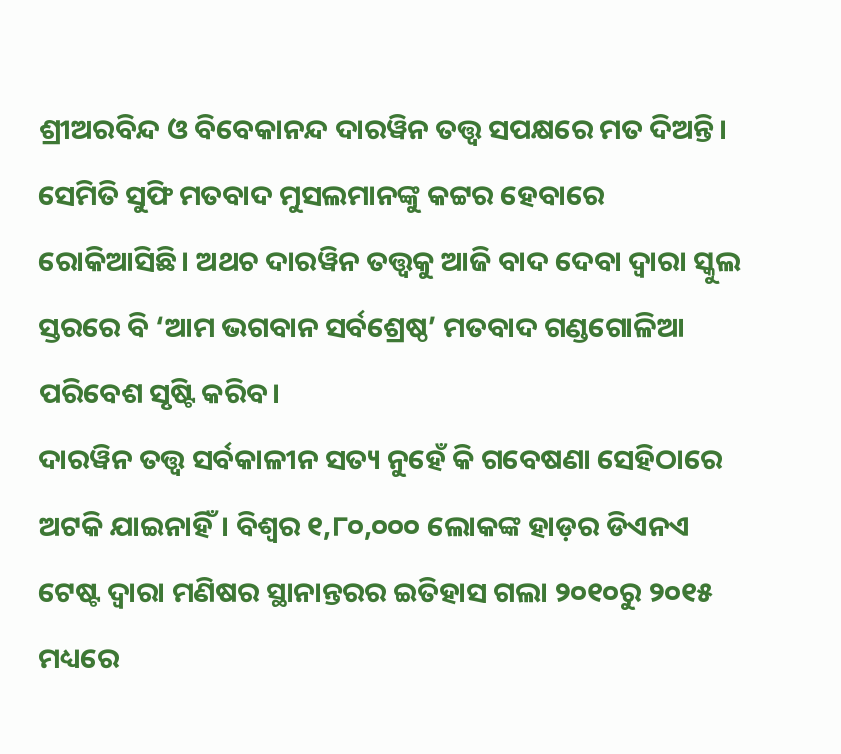ଶ୍ରୀଅରବିନ୍ଦ ଓ ବିବେକାନନ୍ଦ ଦାରୱିନ ତତ୍ତ୍ୱ ସପକ୍ଷରେ ମତ ଦିଅନ୍ତି। ସେମିତି ସୁଫି ମତବାଦ ମୁସଲମାନଙ୍କୁ କଟ୍ଟର ହେବାରେ ରୋକିଆସିଛି। ଅଥଚ ଦାରୱିନ ତତ୍ତ୍ୱକୁ ଆଜି ବାଦ ଦେବା ଦ୍ଵାରା ସ୍କୁଲ ସ୍ତରରେ ବି ‘ଆମ ଭଗବାନ ସର୍ବଶ୍ରେଷ୍ଠ’ ମତବାଦ ଗଣ୍ଡଗୋଳିଆ ପରିବେଶ ସୃଷ୍ଟି କରିବ।
ଦାରୱିନ ତତ୍ତ୍ୱ ସର୍ବକାଳୀନ ସତ୍ୟ ନୁହେଁ କି ଗବେଷଣା ସେହିଠାରେ ଅଟକି ଯାଇନାହିଁ। ବିଶ୍ଵର ୧,୮୦,୦୦୦ ଲୋକଙ୍କ ହାଡ଼ର ଡିଏନଏ ଟେଷ୍ଟ ଦ୍ଵାରା ମଣିଷର ସ୍ଥାନାନ୍ତରର ଇତିହାସ ଗଲା ୨୦୧୦ରୁ ୨୦୧୫ ମଧ୍ୟରେ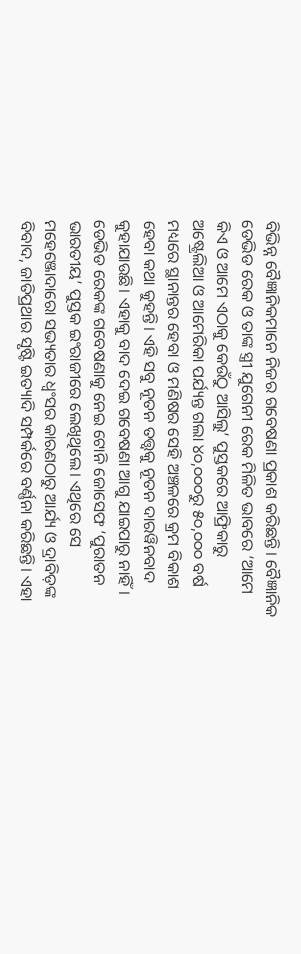ବିଭିନ୍ନ ବୈଜ୍ଞାନିକମାନେ ନିଜର ଗବେଷଣା ପ୍ରକାଶ କରିଛନ୍ତି। ବୈଜ୍ଞାନିକ ଡେଭିଡ ରେକ ଓ ତାଙ୍କ ସ୍ତ୍ରୀ ଯୁଗେନୀ ରେକ ମିଳିତ ଭାବରେ ‘ଆମେ କିଏ ଓ ଆମେ ଏଠାକୁ କେଉଁଠୁ ଆସିଲୁ’ ପୁସ୍ତକରେ ଆଫ୍ରିକାରୁ ଅଷ୍ଟ୍ରେଲିଆ ଓ ଆମେରିକା ପର୍ଯ୍ୟନ୍ତ ଗଲା ୪୦,୦୦୦ରୁ ୫୦,୦୦୦ ବର୍ଷ ମଧ୍ୟରେ ସ୍ଥାନାନ୍ତର ହେବା ଓ ମଣିଷର ସେହି ଅଞ୍ଚଳରେ କ୍ରମ ବିକାଶ ହେବା କଥା କୁହନ୍ତି। ଏହି ସବୁ ନୂତନ ତତ୍ତ୍ୱକୁ ନୂତନ ଦାରୱିନବାଦ କୁହାଯାଉଛି। ଏହାକୁ ବାଦ ଦେଇ ଗବେଷଣା ଆଗୁ ଯାଇପାରୁ ନାହିଁ।
ଡେଭିଡ ରେକଙ୍କ ଗବେଷଣାକୁ ନେଇ ଟୋନି ଜୋସେଫ ‘ପୁରାତନ ଭାରତୀୟ’ ପୁସ୍ତକ ଇଂରାଜୀରେ ଲେଖିଥିଲେ। ଏଥିରେ ସେ ମହେଞ୍ଜୋଦାରୋ ସଭ୍ୟତାର ଧ୍ଵଂସର କାରଣଠାରୁ ଆର୍ଯ୍ୟ ଓ ଦ୍ରାବିଡ଼ଙ୍କ ବିବାଦ, ଜାତିପ୍ରଥାର ସୃଷ୍ଟି ଇତ୍ୟାଦି ସମ୍ପର୍କରେ ବର୍ଣ୍ଣନା କରିଛନ୍ତି। ଏହା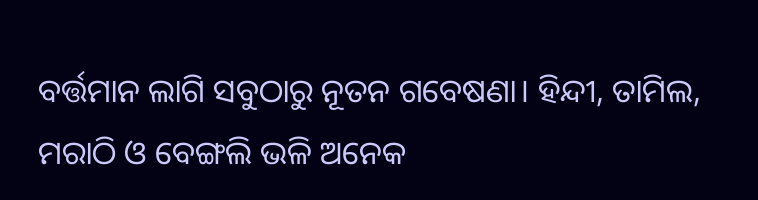ବର୍ତ୍ତମାନ ଲାଗି ସବୁଠାରୁ ନୂତନ ଗବେଷଣା। ହିନ୍ଦୀ, ତାମିଲ, ମରାଠି ଓ ବେଙ୍ଗଲି ଭଳି ଅନେକ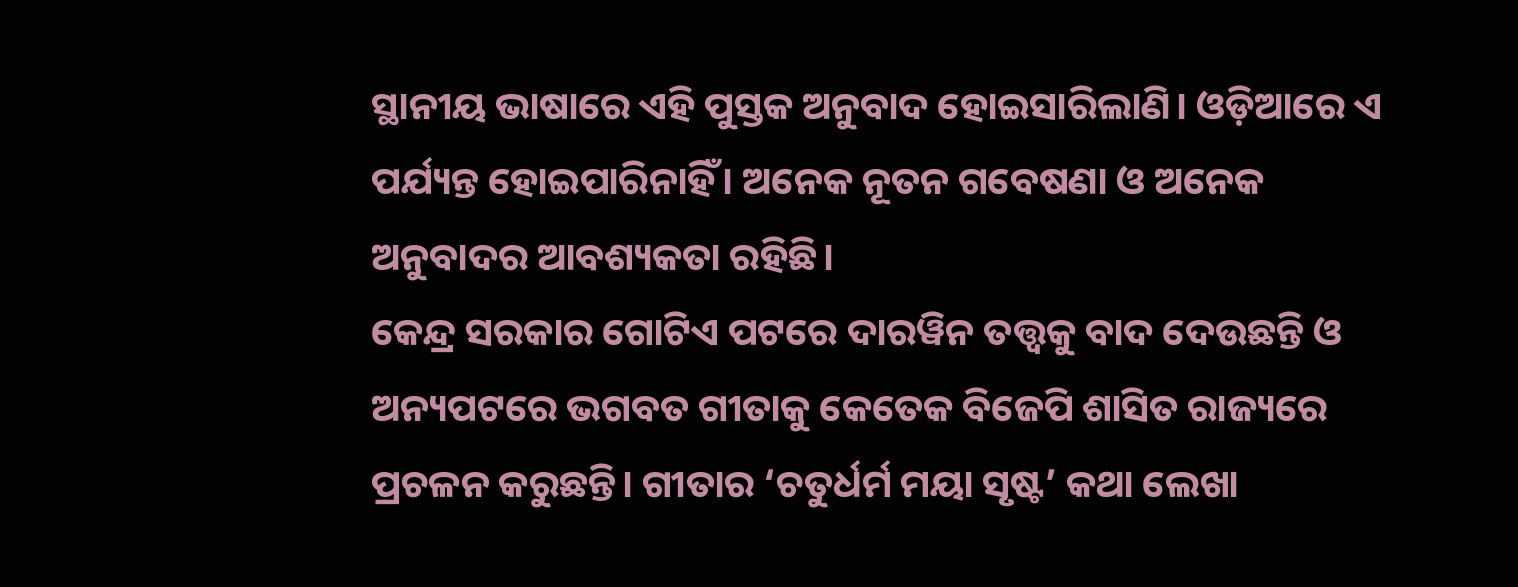ସ୍ଥାନୀୟ ଭାଷାରେ ଏହି ପୁସ୍ତକ ଅନୁବାଦ ହୋଇସାରିଲାଣି। ଓଡ଼ିଆରେ ଏ ପର୍ଯ୍ୟନ୍ତ ହୋଇପାରିନାହିଁ। ଅନେକ ନୂତନ ଗବେଷଣା ଓ ଅନେକ ଅନୁବାଦର ଆବଶ୍ୟକତା ରହିଛି।
କେନ୍ଦ୍ର ସରକାର ଗୋଟିଏ ପଟରେ ଦାରୱିନ ତତ୍ତ୍ୱକୁ ବାଦ ଦେଉଛନ୍ତି ଓ ଅନ୍ୟପଟରେ ଭଗବତ ଗୀତାକୁ କେତେକ ବିଜେପି ଶାସିତ ରାଜ୍ୟରେ ପ୍ରଚଳନ କରୁଛନ୍ତି। ଗୀତାର ‘ଚତୁର୍ଧର୍ମ ମୟା ସୃଷ୍ଟ’ କଥା ଲେଖା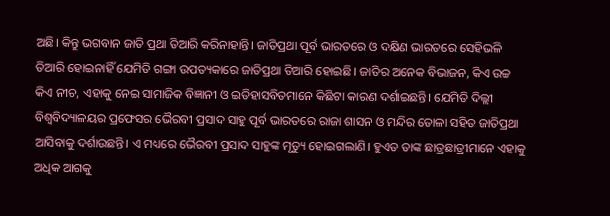ଅଛି। କିନ୍ତୁ ଭଗବାନ ଜାତି ପ୍ରଥା ତିଆରି କରିନାହାନ୍ତି। ଜାତିପ୍ରଥା ପୂର୍ବ ଭାରତରେ ଓ ଦକ୍ଷିଣ ଭାରତରେ ସେହିଭଳି ତିଆରି ହୋଇନାହିଁ ଯେମିତି ଗଙ୍ଗା ଉପତ୍ୟକାରେ ଜାତିପ୍ରଥା ତିଆରି ହୋଇଛି। ଜାତିର ଅନେକ ବିଭାଜନ, କିଏ ଉଚ୍ଚ କିଏ ନୀଚ, ଏହାକୁ ନେଇ ସାମାଜିକ ବିଜ୍ଞାନୀ ଓ ଇତିହାସବିତମାନେ କିଛିଟା କାରଣ ଦର୍ଶାଇଛନ୍ତି। ଯେମିତି ଦିଲ୍ଲୀ ବିଶ୍ୱବିଦ୍ୟାଳୟର ପ୍ରଫେସର ଭୈରବୀ ପ୍ରସାଦ ସାହୁ ପୂର୍ବ ଭାରତରେ ରାଜା ଶାସନ ଓ ମନ୍ଦିର ତୋଳା ସହିତ ଜାତିପ୍ରଥା ଆସିବାକୁ ଦର୍ଶାଉଛନ୍ତି। ଏ ମଧ୍ୟରେ ଭୈରବୀ ପ୍ରସାଦ ସାହୁଙ୍କ ମୃତ୍ୟୁ ହୋଇଗଲାଣି। ହୁଏତ ତାଙ୍କ ଛାତ୍ରଛାତ୍ରୀମାନେ ଏହାକୁ ଅଧିକ ଆଗକୁ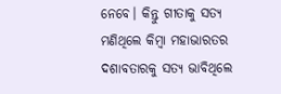ନେବେ। କିନ୍ତୁ ଗୀତାକୁ ସତ୍ୟ ମଣିଥିଲେ କିମ୍ବା ମହାଭାରତର ଦଶାବତାରକୁ ସତ୍ୟ ଭାବିଥିଲେ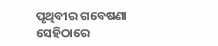ପୃଥିବୀର ଗବେଷଣା ସେହିଠାରେ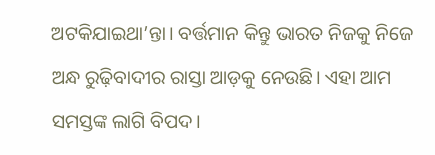ଅଟକିଯାଇଥା’ନ୍ତା। ବର୍ତ୍ତମାନ କିନ୍ତୁ ଭାରତ ନିଜକୁ ନିଜେ ଅନ୍ଧ ରୁଢ଼ିବାଦୀର ରାସ୍ତା ଆଡ଼କୁ ନେଉଛି। ଏହା ଆମ ସମସ୍ତଙ୍କ ଲାଗି ବିପଦ।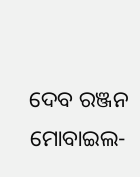ଦେବ ରଞ୍ଜନ
ମୋବାଇଲ-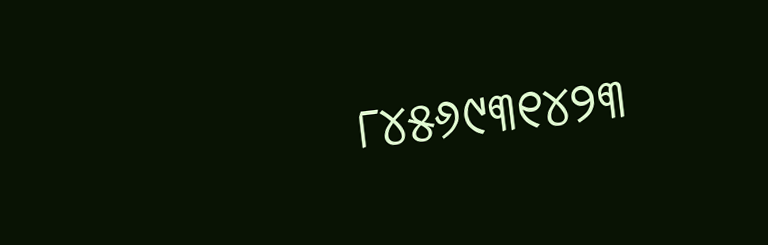୮୪୫୬୯୩୧୪୨୩